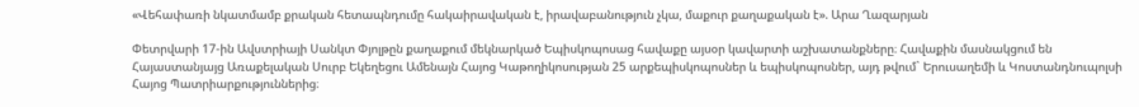«Վեհափառի նկատմամբ քրական հետապնդումը հակաիրավական է, իրավաբանություն չկա, մաքուր քաղաքական է». Արա Ղազարյան

Փետրվարի 17-ին Ավստրիայի Սանկտ Փյոլթըն քաղաքում մեկնարկած Եպիսկոպոսաց հավաքը այսօր կավարտի աշխատանքները։ Հավաքին մասնակցում են Հայաստանյայց Առաքելական Սուրբ Եկեղեցու Ամենայն Հայոց Կաթողիկոսության 25 արքեպիսկոպոսներ և եպիսկոպոսներ, այդ թվում` Երուսաղեմի և Կոստանդնուպոլսի Հայոց Պատրիարքություններից։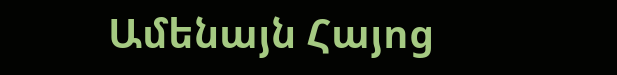Ամենայն Հայոց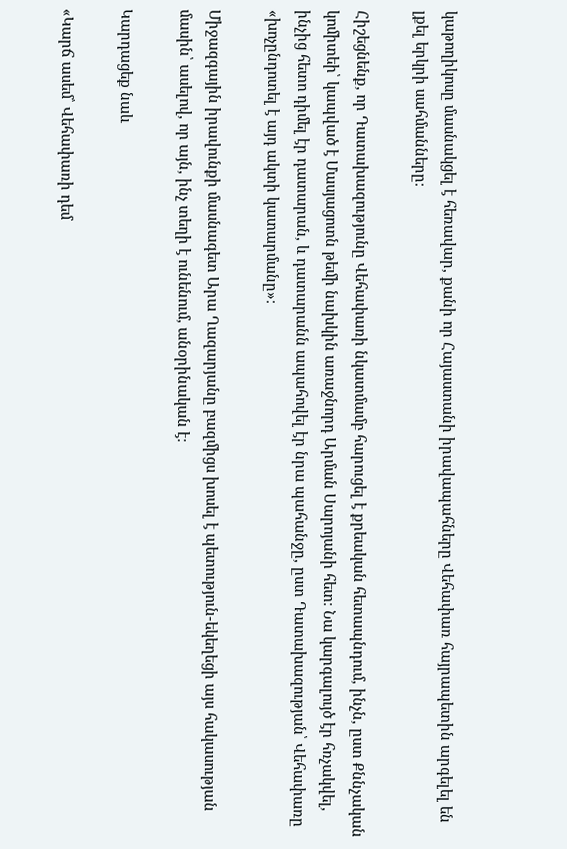կաթողիկոսը մասնակցել է հեռավար, քանի որ Հայաստանի իրավապահները Վեհափառ հայրապետին արգելել են լքել երկրի սահմանները։

Հիշեցնենք, որ Դատախազությունը Վեհափառի նկատմամբ հարուցել է քրեական հետապնդում, ինչն, ըստ Քննչական կոմիտեի՝ կապված է Մասյացոտն թեմի նախկին առաջնորդ Արման Սարոյանի հետ։ Նա կարգալույծ էր հռչակվել, ինչից հետո դիմել էր դատարան, և դատարանն ապահովել էր նրա պահանջը, ըստ Դատախազության՝ Վեհափառը «խոչընդոտել է այդ ակտի կատարմանը»։

Միջազգային իրավունքի մասնագետ Արա Ղազարյանը բազմիցս խոսել է պետություն-եկեղեցի այս հակասության մասին՝ ասելով, որ այն, ինչ տեղի է ունենում, անօրինական է։

Կարդացեք նաև

«Կարճ ասեմ՝ Վեհափառի դեմ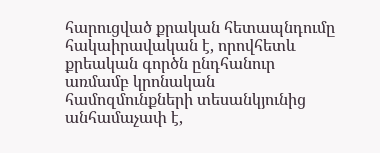հարուցված քրական հետապնդումը հակաիրավական է, որովհետև քրեական գործն ընդհանուր առմամբ կրոնական համոզմունքների տեսանկյունից անհամաչափ է,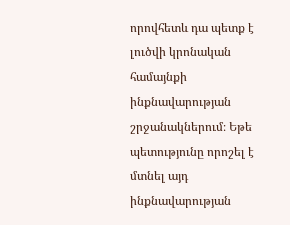որովհետև դա պետք է լուծվի կրոնական համայնքի ինքնավարության շրջանակներում։ Եթե պետությունը որոշել է մտնել այդ ինքնավարության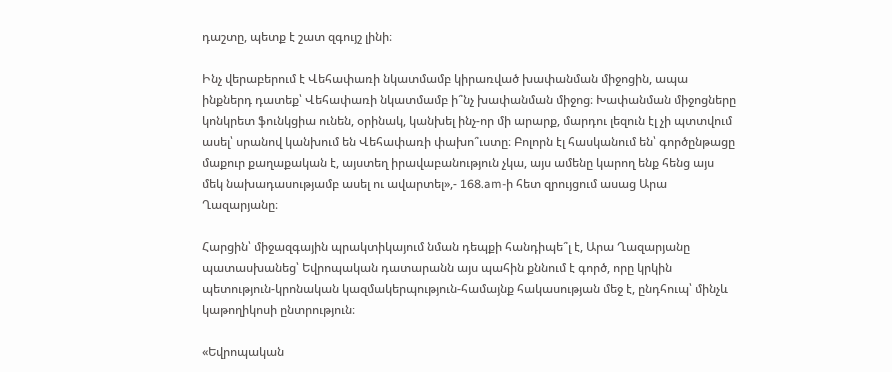դաշտը, պետք է շատ զգույշ լինի։

Ինչ վերաբերում է Վեհափառի նկատմամբ կիրառված խափանման միջոցին, ապա ինքներդ դատեք՝ Վեհափառի նկատմամբ ի՞նչ խափանման միջոց։ Խափանման միջոցները կոնկրետ ֆունկցիա ունեն, օրինակ, կանխել ինչ-որ մի արարք, մարդու լեզուն էլ չի պտտվում ասել՝ սրանով կանխում են Վեհափառի փախո՞ւստը։ Բոլորն էլ հասկանում են՝ գործընթացը մաքուր քաղաքական է, այստեղ իրավաբանություն չկա, այս ամենը կարող ենք հենց այս մեկ նախադասությամբ ասել ու ավարտել»,- 168.am-ի հետ զրույցում ասաց Արա Ղազարյանը։

Հարցին՝ միջազգային պրակտիկայում նման դեպքի հանդիպե՞լ է, Արա Ղազարյանը պատասխանեց՝ Եվրոպական դատարանն այս պահին քննում է գործ, որը կրկին պետություն-կրոնական կազմակերպություն-համայնք հակասության մեջ է, ընդհուպ՝ մինչև կաթողիկոսի ընտրություն։

«Եվրոպական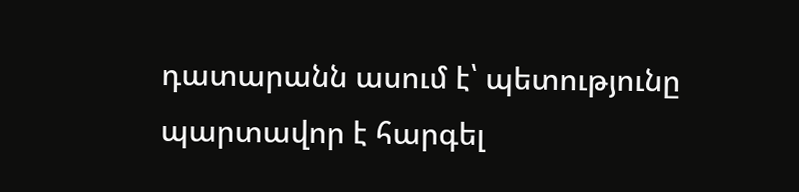դատարանն ասում է՝ պետությունը պարտավոր է հարգել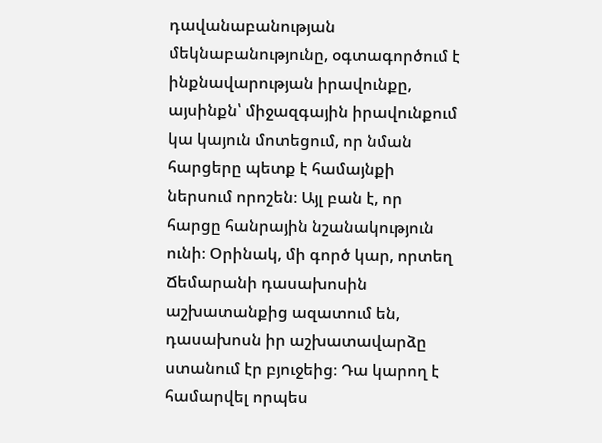դավանաբանության մեկնաբանությունը, օգտագործում է ինքնավարության իրավունքը, այսինքն՝ միջազգային իրավունքում կա կայուն մոտեցում, որ նման հարցերը պետք է համայնքի ներսում որոշեն։ Այլ բան է, որ հարցը հանրային նշանակություն ունի։ Օրինակ, մի գործ կար, որտեղ Ճեմարանի դասախոսին աշխատանքից ազատում են, դասախոսն իր աշխատավարձը ստանում էր բյուջեից։ Դա կարող է համարվել որպես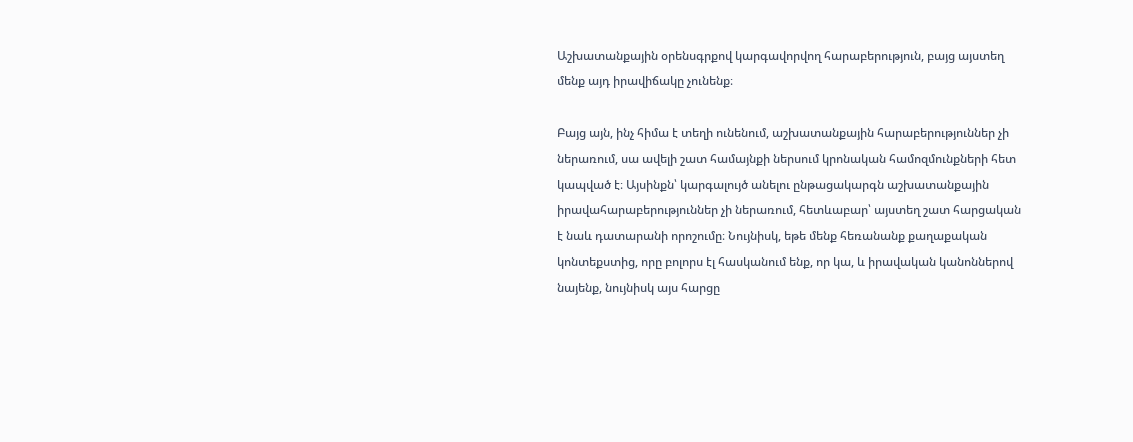Աշխատանքային օրենսգրքով կարգավորվող հարաբերություն, բայց այստեղ մենք այդ իրավիճակը չունենք։

Բայց այն, ինչ հիմա է տեղի ունենում, աշխատանքային հարաբերություններ չի ներառում, սա ավելի շատ համայնքի ներսում կրոնական համոզմունքների հետ կապված է։ Այսինքն՝ կարգալույծ անելու ընթացակարգն աշխատանքային իրավահարաբերություններ չի ներառում, հետևաբար՝ այստեղ շատ հարցական է նաև դատարանի որոշումը։ Նույնիսկ, եթե մենք հեռանանք քաղաքական կոնտեքստից, որը բոլորս էլ հասկանում ենք, որ կա, և իրավական կանոններով նայենք, նույնիսկ այս հարցը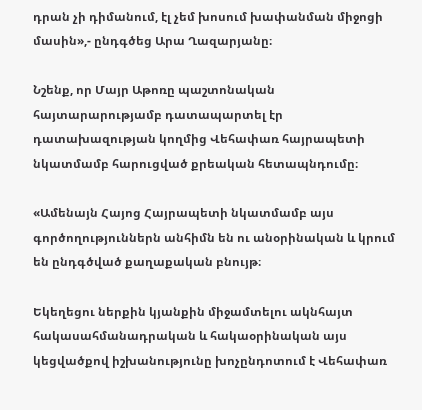դրան չի դիմանում, էլ չեմ խոսում խափանման միջոցի մասին»,- ընդգծեց Արա Ղազարյանը։

Նշենք, որ Մայր Աթոռը պաշտոնական հայտարարությամբ դատապարտել էր դատախազության կողմից Վեհափառ հայրապետի նկատմամբ հարուցված քրեական հետապնդումը։

«Ամենայն Հայոց Հայրապետի նկատմամբ այս գործողություններն անհիմն են ու անօրինական և կրում են ընդգծված քաղաքական բնույթ։

Եկեղեցու ներքին կյանքին միջամտելու ակնհայտ հակասահմանադրական և հակաօրինական այս կեցվածքով իշխանությունը խոչընդոտում է Վեհափառ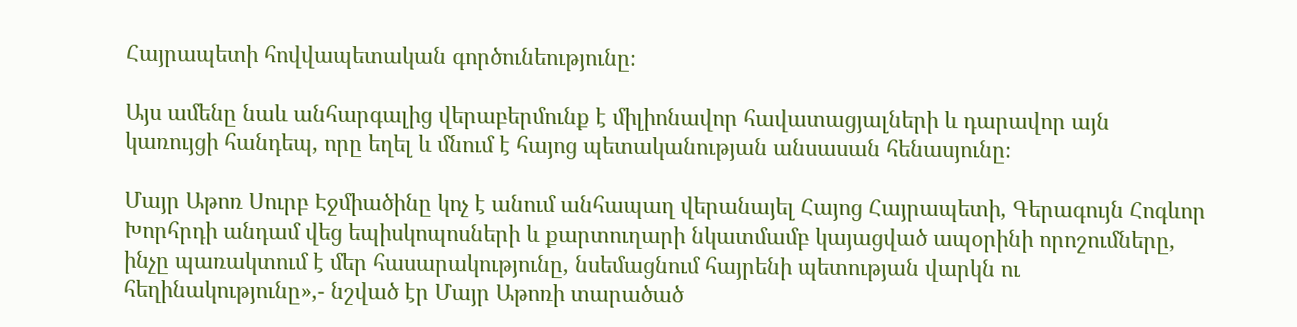Հայրապետի հովվապետական գործունեությունը։

Այս ամենը նաև անհարգալից վերաբերմունք է միլիոնավոր հավատացյալների և դարավոր այն կառույցի հանդեպ, որը եղել և մնում է հայոց պետականության անսասան հենասյունը։

Մայր Աթոռ Սուրբ Էջմիածինը կոչ է անում անհապաղ վերանայել Հայոց Հայրապետի, Գերագույն Հոգևոր Խորհրդի անդամ վեց եպիսկոպոսների և քարտուղարի նկատմամբ կայացված ապօրինի որոշումները, ինչը պառակտում է մեր հասարակությունը, նսեմացնում հայրենի պետության վարկն ու հեղինակությունը»,- նշված էր Մայր Աթոռի տարածած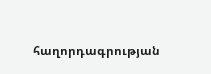հաղորդագրության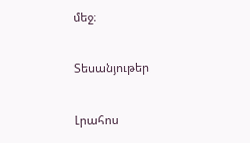մեջ։

Տեսանյութեր

Լրահոս